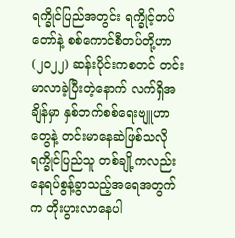ရက္ခိုင်ပြည်အတွင်း ရက္ခိုင့်တပ်တော်နဲ့ စစ်ကောင်စီတပ်တို့ဟာ (၂၀၂၂) ဆန်းပိုင်းကစတင် တင်းမာလာခဲ့ပြီးတဲ့နောက် လက်ရှိအချိန်မှာ နှစ်ဘက်စစ်ရေးဗျူဟာတွေနဲ့ တင်းမာနေဆဲဖြစ်သလို ရက္ခိုင်ပြည်သူ တစ်ချို့ကလည်း နေရပ်စွန့်ခွာသည့်အရေအတွက်က တိုးပွားလာနေပါ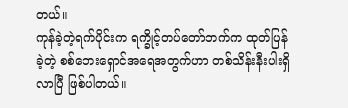တယ်။
ကုန်ခဲ့တဲ့ရက်ပိုင်းက ရက္ခိုင့်တပ်တော်ဘက်က ထုတ်ပြန်ခဲ့တဲ့ စစ်ဘေးရှောင်အရေအတွက်ဟာ တစ်သိန်းနီးပါးရှိလာပြီ ဖြစ်ပါတယ်။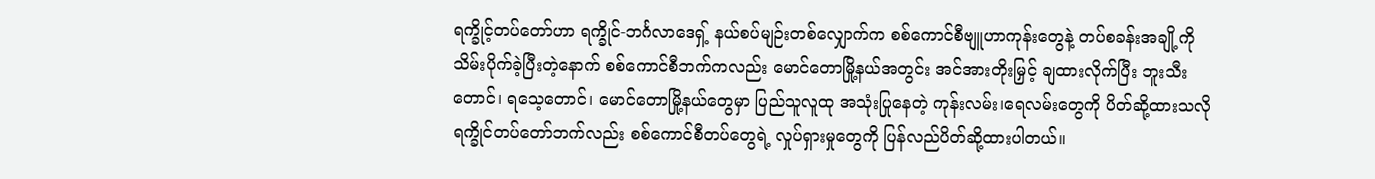ရက္ခိုင့်တပ်တော်ဟာ ရက္ခိုင်-ဘင်္ဂလာဒေရှ့် နယ်စပ်မျဉ်းတစ်လျှောက်က စစ်ကောင်စီဗျူဟာကုန်းတွေနဲ့ တပ်စခန်းအချို့ကို သိမ်းပိုက်ခဲ့ပြီးတဲ့နောက် စစ်ကောင်စီဘက်ကလည်း မောင်တောမြို့နယ်အတွင်း အင်အားတိုးမြှင့် ချထားလိုက်ပြီး ဘူးသီးတောင်၊ ရသေ့တောင်၊ မောင်တောမြို့နယ်တွေမှာ ပြည်သူလူထု အသုံးပြုနေတဲ့ ကုန်းလမ်း၊ရေလမ်းတွေကို ပိတ်ဆို့ထားသလို ရက္ခိုင်တပ်တော်ဘက်လည်း စစ်ကောင်စီတပ်တွေရဲ့ လှုပ်ရှားမှုတွေကို ပြန်လည်ပိတ်ဆို့ထားပါတယ်။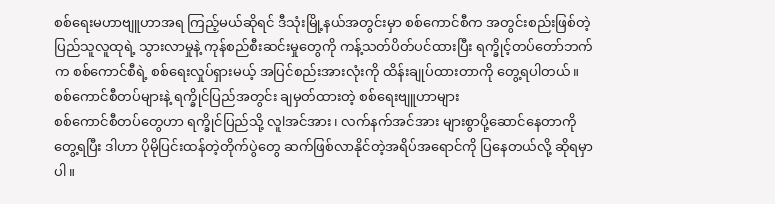စစ်ရေးမဟာဗျူဟာအရ ကြည့်မယ်ဆိုရင် ဒီသုံးမြို့နယ်အတွင်းမှာ စစ်ကောင်စီက အတွင်းစည်းဖြစ်တဲ့ ပြည်သူလူထုရဲ့ သွားလာမှုနဲ့ ကုန်စည်စီးဆင်းမှုတွေကို ကန့်သတ်ပိတ်ပင်ထားပြီး ရက္ခိုင့်တပ်တော်ဘက်က စစ်ကောင်စီရဲ့ စစ်ရေးလှုပ်ရှားမယ့် အပြင်စည်းအားလုံးကို ထိန်းချုပ်ထားတာကို တွေ့ရပါတယ်။
စစ်ကောင်စီတပ်များနဲ့ ရက္ခိုင်ပြည်အတွင်း ချမှတ်ထားတဲ့ စစ်ရေးဗျူဟာများ
စစ်ကောင်စီတပ်တွေဟာ ရက္ခိုင်ပြည်သို့ လူlအင်အား၊ လက်နက်အင်အား များစွာပို့ဆောင်နေတာကို တွေ့ရပြီး ဒါဟာ ပိုမိုပြင်းထန်တဲ့တိုက်ပွဲတွေ ဆက်ဖြစ်လာနိုင်တဲ့အရိပ်အရောင်ကို ပြနေတယ်လို့ ဆိုရမှာပါ။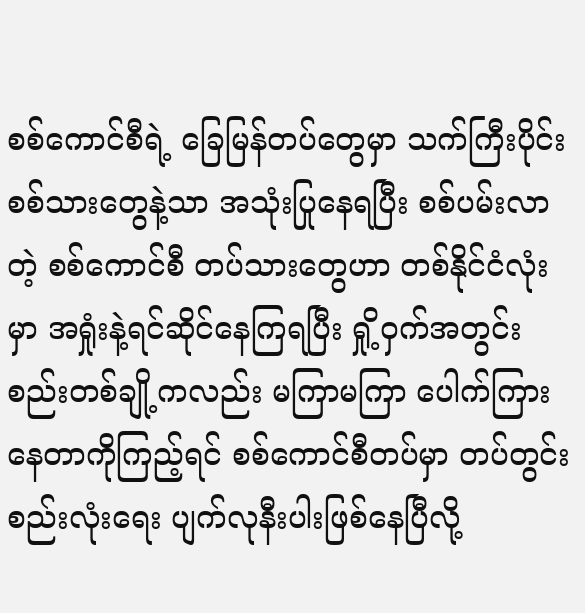စစ်ကောင်စီရဲ့ ခြေမြန်တပ်တွေမှာ သက်ကြီးပိုင်းစစ်သားတွေနဲ့သာ အသုံးပြုနေရပြီး စစ်ပမ်းလာတဲ့ စစ်ကောင်စီ တပ်သားတွေဟာ တစ်နိုင်ငံလုံးမှာ အရှုံးနဲ့ရင်ဆိုင်နေကြရပြီး ရှို့ဝှက်အတွင်းစည်းတစ်ချို့ကလည်း မကြာမကြာ ပေါက်ကြားနေတာကိုကြည့်ရင် စစ်ကောင်စီတပ်မှာ တပ်တွင်းစည်းလုံးရေး ပျက်လုနီးပါးဖြစ်နေပြီလို့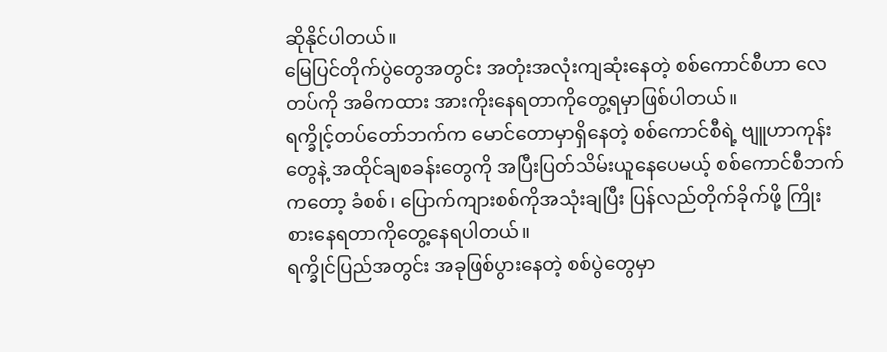ဆိုနိုင်ပါတယ်။
မြေပြင်တိုက်ပွဲတွေအတွင်း အတုံးအလုံးကျဆုံးနေတဲ့ စစ်ကောင်စီဟာ လေတပ်ကို အဓိကထား အားကိုးနေရတာကိုတွေ့ရမှာဖြစ်ပါတယ်။
ရက္ခိုင့်တပ်တော်ဘက်က မောင်တောမှာရှိနေတဲ့ စစ်ကောင်စီရဲ့ ဗျူဟာကုန်းတွေနဲ့ အထိုင်ချစခန်းတွေကို အပြီးပြတ်သိမ်းယူနေပေမယ့် စစ်ကောင်စီဘက်ကတော့ ခံစစ်၊ ပြောက်ကျားစစ်ကိုအသုံးချပြီး ပြန်လည်တိုက်ခိုက်ဖို့ ကြိုးစားနေရတာကိုတွေ့နေရပါတယ်။
ရက္ခိုင်ပြည်အတွင်း အခုဖြစ်ပွားနေတဲ့ စစ်ပွဲတွေမှာ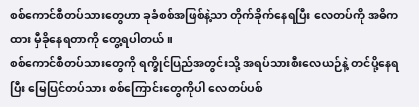စစ်ကောင်စီတပ်သားတွေဟာ ခုခံစစ်အဖြစ်နဲ့သာ တိုက်ခိုက်နေရပြီး လေတပ်ကို အဓိကထား မှီခိုနေရတာကို တွေ့ရပါတယ်။
စစ်ကောင်စီတပ်သားတွေကို ရက္ခိုင်ပြည်အတွင်းသို့ အရပ်သားစီးလေယဉ်နဲ့ တင်ပို့နေရပြီး မြေပြင်တပ်သား စစ်ကြောင်းတွေကိုပါ လေတပ်ပစ်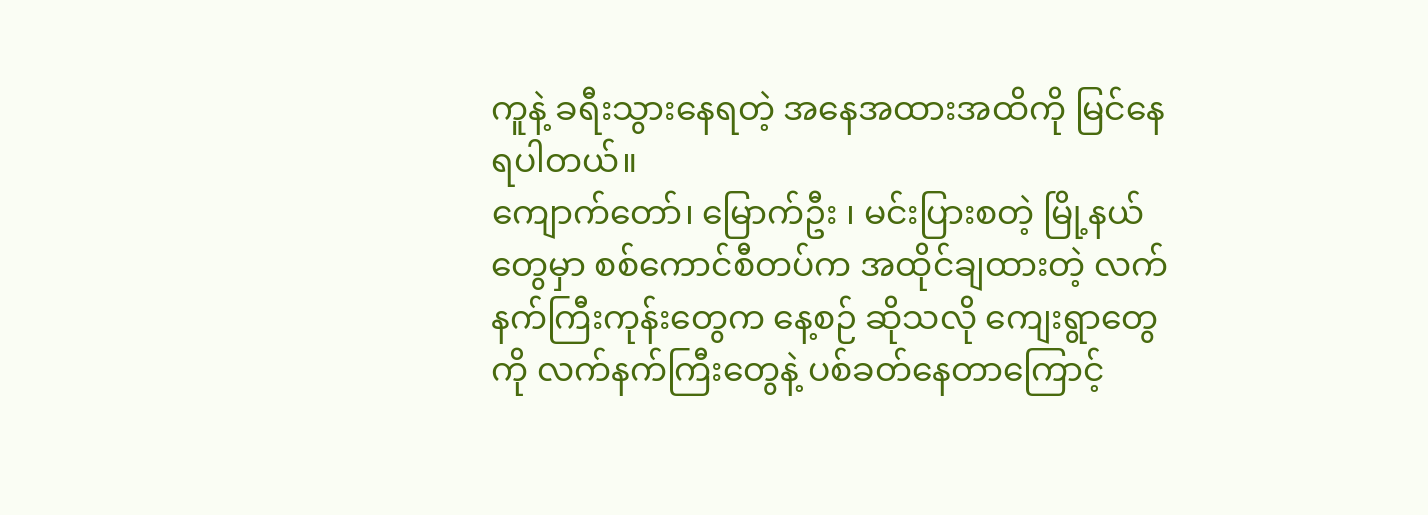ကူနဲ့ ခရီးသွားနေရတဲ့ အနေအထားအထိကို မြင်နေရပါတယ်။
ကျောက်တော်၊ မြောက်ဦး ၊ မင်းပြားစတဲ့ မြို့နယ်တွေမှာ စစ်ကောင်စီတပ်က အထိုင်ချထားတဲ့ လက်နက်ကြီးကုန်းတွေက နေ့စဉ် ဆိုသလို ကျေးရွာတွေကို လက်နက်ကြီးတွေနဲ့ ပစ်ခတ်နေတာကြောင့်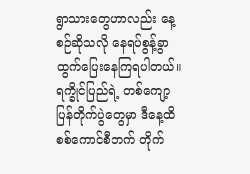ရွာသားတွေဟာလည်း နေ့စဉ်ဆိုသလို နေရပ်စွန့်ခွာ ထွက်ပြေးနေကြရပါတယ်။
ရက္ခိုင်ပြည်ရဲ့ တစ်ကျော့ပြန်တိုက်ပွဲတွေမှာ ဒီနေ့ထိ စစ်ကောင်စီဘက် တိုက်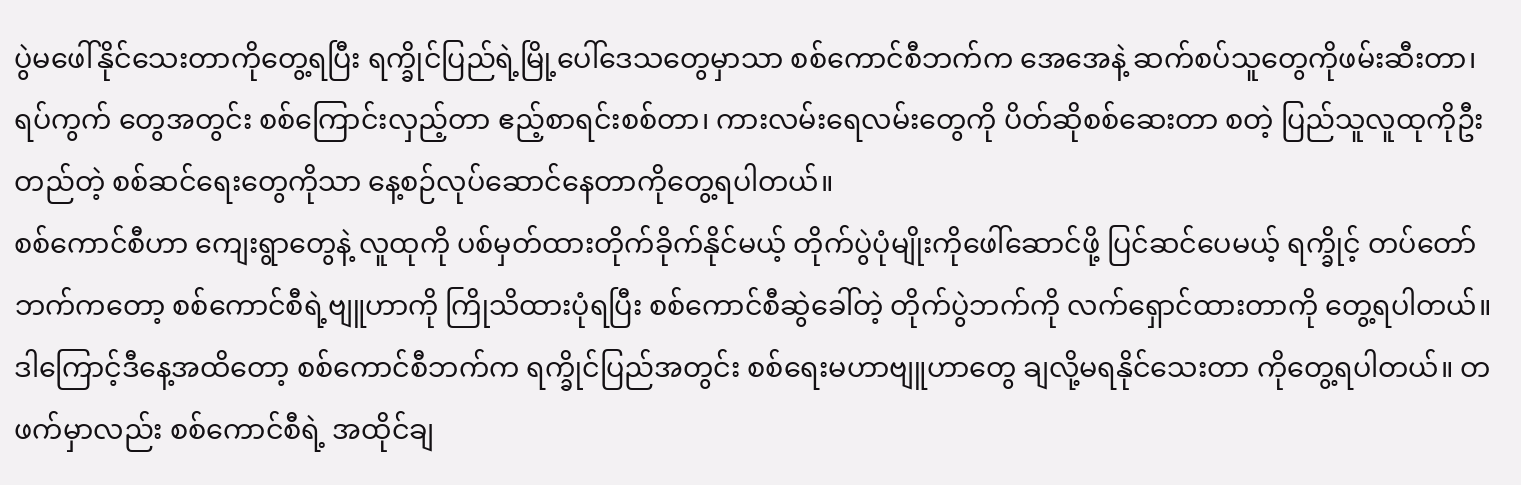ပွဲမဖေါ်နိုင်သေးတာကိုတွေ့ရပြီး ရက္ခိုင်ပြည်ရဲ့မြို့ပေါ်ဒေသတွေမှာသာ စစ်ကောင်စီဘက်က အေအေနဲ့ ဆက်စပ်သူတွေကိုဖမ်းဆီးတာ၊ ရပ်ကွက် တွေအတွင်း စစ်ကြောင်းလှည့်တာ ဧည့်စာရင်းစစ်တာ၊ ကားလမ်းရေလမ်းတွေကို ပိတ်ဆိုစစ်ဆေးတာ စတဲ့ ပြည်သူလူထုကိုဦးတည်တဲ့ စစ်ဆင်ရေးတွေကိုသာ နေ့စဉ်လုပ်ဆောင်နေတာကိုတွေ့ရပါတယ်။
စစ်ကောင်စီဟာ ကျေးရွာတွေနဲ့ လူထုကို ပစ်မှတ်ထားတိုက်ခိုက်နိုင်မယ့် တိုက်ပွဲပုံမျိုးကိုဖေါ်ဆောင်ဖို့ ပြင်ဆင်ပေမယ့် ရက္ခိုင့် တပ်တော် ဘက်ကတော့ စစ်ကောင်စီရဲ့ဗျူဟာကို ကြိုသိထားပုံရပြီး စစ်ကောင်စီဆွဲခေါ်တဲ့ တိုက်ပွဲဘက်ကို လက်ရှောင်ထားတာကို တွေ့ရပါတယ်။
ဒါကြောင့်ဒီနေ့အထိတော့ စစ်ကောင်စီဘက်က ရက္ခိုင်ပြည်အတွင်း စစ်ရေးမဟာဗျူဟာတွေ ချလို့မရနိုင်သေးတာ ကိုတွေ့ရပါတယ်။ တဖက်မှာလည်း စစ်ကောင်စီရဲ့ အထိုင်ချ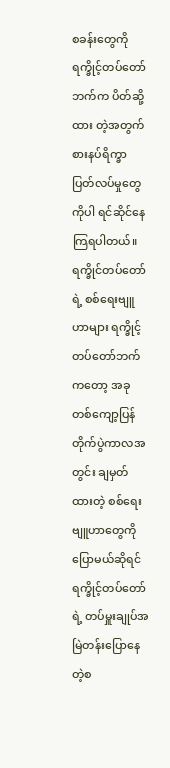စခန်းတွေကို ရက္ခိုင့်တပ်တော်ဘက်က ပိတ်ဆို့ထား တဲ့အတွက် စားနပ်ရိက္ခာပြတ်လပ်မှုတွေကိုပါ ရင်ဆိုင်နေကြရပါတယ်။
ရက္ခိုင်တပ်တော်ရဲ့ စစ်ရေးဗျူဟာများ ရက္ခိုင့်တပ်တော်ဘက်ကတော့ အခုတစ်ကျော့ပြန်တိုက်ပွဲကာလအတွင်း ချမှတ်ထားတဲ့ စစ်ရေးဗျူဟာတွေကို ပြောမယ်ဆိုရင် ရက္ခိုင့်တပ်တော်ရဲ့ တပ်မှူးချုပ်အမြဲတန်းပြောနေတဲ့စ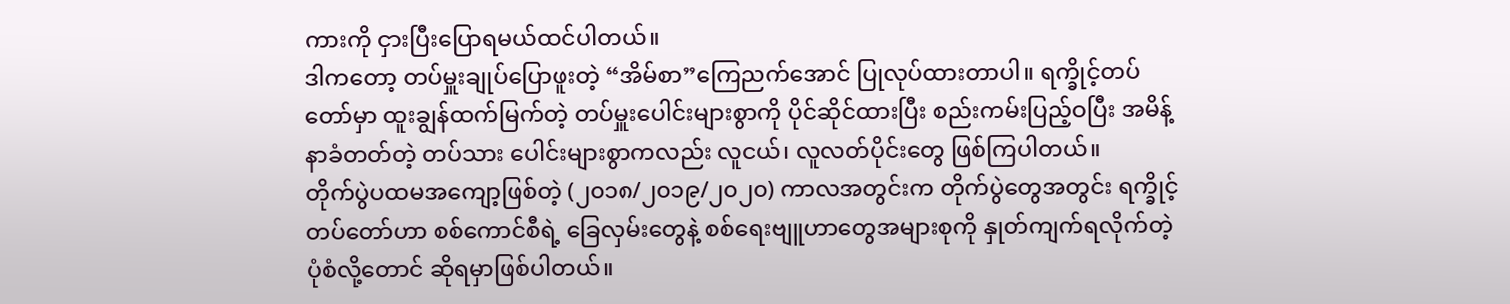ကားကို ငှားပြီးပြောရမယ်ထင်ပါတယ်။
ဒါကတော့ တပ်မှူးချုပ်ပြောဖူးတဲ့ “အိမ်စာ”ကြေညက်အောင် ပြုလုပ်ထားတာပါ။ ရက္ခိုင့်တပ်တော်မှာ ထူးချွန်ထက်မြက်တဲ့ တပ်မှူးပေါင်းများစွာကို ပိုင်ဆိုင်ထားပြီး စည်းကမ်းပြည့်ဝပြီး အမိန့်နာခံတတ်တဲ့ တပ်သား ပေါင်းများစွာကလည်း လူငယ်၊ လူလတ်ပိုင်းတွေ ဖြစ်ကြပါတယ်။
တိုက်ပွဲပထမအကျော့ဖြစ်တဲ့ (၂၀၁၈/၂၀၁၉/၂၀၂၀) ကာလအတွင်းက တိုက်ပွဲတွေအတွင်း ရက္ခိုင့်တပ်တော်ဟာ စစ်ကောင်စီရဲ့ ခြေလှမ်းတွေနဲ့ စစ်ရေးဗျူဟာတွေအများစုကို နှုတ်ကျက်ရလိုက်တဲ့ပုံစံလို့တောင် ဆိုရမှာဖြစ်ပါတယ်။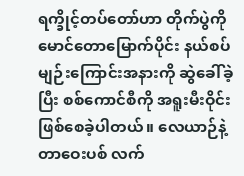ရက္ခိုင့်တပ်တော်ဟာ တိုက်ပွဲကို မောင်တောမြောက်ပိုင်း နယ်စပ်မျဉ်းကြောင်းအနားကို ဆွဲခေါ်ခဲ့ပြီး စစ်ကောင်စီကို အရူးမီးဝိုင်းဖြစ်စေခဲ့ပါတယ်။ လေယာဉ်နဲ့ တာဝေးပစ် လက်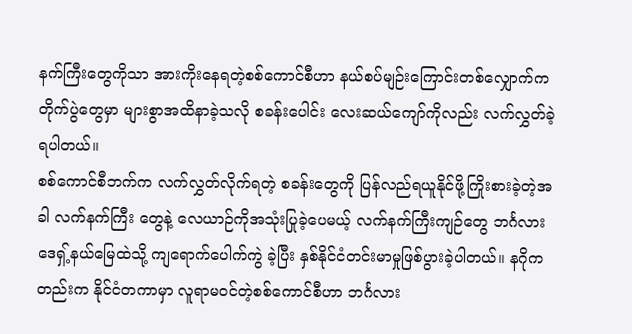နက်ကြီးတွေကိုသာ အားကိုးနေရတဲ့စစ်ကောင်စီဟာ နယ်စပ်မျဉ်းကြောင်းတစ်လျှောက်က တိုက်ပွဲတွေမှာ များစွာအထိနာခဲ့သလို စခန်းပေါင်း လေးဆယ်ကျော်ကိုလည်း လက်လွှတ်ခဲ့ရပါတယ်။
စစ်ကောင်စီဘက်က လက်လွှတ်လိုက်ရတဲ့ စခန်းတွေကို ပြန်လည်ရယူနိုင်ဖို့ကြိုးစားခဲ့တဲ့အခါ လက်နက်ကြီး တွေနဲ့ လေယာဉ်ကိုအသုံးပြုခဲ့ပေမယ့် လက်နက်ကြီးကျဉ်တွေ ဘင်္ဂလားဒေရှ့်နယ်မြေထဲသို့ ကျရောက်ပေါက်ကွဲ ခဲ့ပြီး နှစ်နိုင်ငံတင်းမာမှုဖြစ်ပွားခဲ့ပါတယ်။ နဂိုကတည်းက နိုင်ငံတကာမှာ လူရာမဝင်တဲ့စစ်ကောင်စီဟာ ဘင်္ဂလား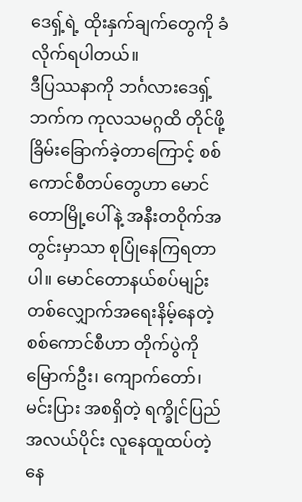ဒေရှ့်ရဲ့ ထိုးနှက်ချက်တွေကို ခံလိုက်ရပါတယ်။
ဒီပြဿနာကို ဘင်္ဂလားဒေရှ့်ဘက်က ကုလသမဂ္ဂထိ တိုင်ဖို့ခြိမ်းခြောက်ခဲ့တာကြောင့် စစ်ကောင်စီတပ်တွေဟာ မောင်တောမြို့ပေါ်နဲ့ အနီးတဝိုက်အတွင်းမှာသာ စုပြုံနေကြရတာပါ။ မောင်တောနယ်စပ်မျဉ်းတစ်လျှောက်အရေးနိမ့်နေတဲ့ စစ်ကောင်စီဟာ တိုက်ပွဲကို မြောက်ဦး၊ ကျောက်တော်၊ မင်းပြား အစရှိတဲ့ ရက္ခိုင်ပြည်အလယ်ပိုင်း လူနေထူထပ်တဲ့ နေ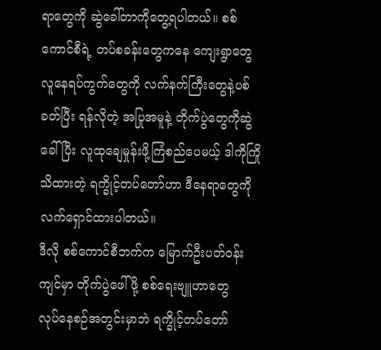ရာတွေကို ဆွဲခေါ်တာကိုတွေ့ရပါတယ်။ စစ် ကောင်စီရဲ့ တပ်စခန်းတွေကနေ ကျေးရွာတွေ လူနေရပ်ကွက်တွေကို လက်နက်ကြီးတွေနဲ့ပစ်ခတ်ပြီး ရန်လိုတဲ့ အပြုအမူနဲ့ တိုက်ပွဲတွေကိုဆွဲခေါ်ပြီး လူထုချေမှုန်းဖို့ကြံစည်ပေမယ့် ဒါကိုကြိုသိထားတဲ့ ရက္ခိုင့်တပ်တော်ဟာ ဒီနေရာတွေကို လက်ရှောင်ထားပါတယ်။
ဒီလို စစ်ကောင်စီဘက်က မြောက်ဦးပတ်ဝန်းကျင်မှာ တိုက်ပွဲဖေါ်ဖို့ စစ်ရေးဗျူဟာတွေ
လုပ်နေစဉ်အတွင်းမှာဘဲ ရက္ခိုင့်တပ်တော်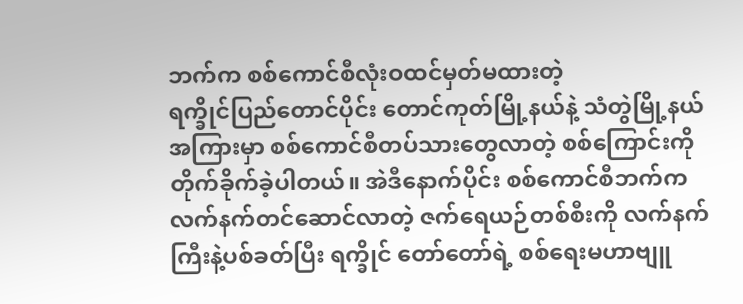ဘက်က စစ်ကောင်စီလုံးဝထင်မှတ်မထားတဲ့
ရက္ခိုင်ပြည်တောင်ပိုင်း တောင်ကုတ်မြို့နယ်နဲ့ သံတွဲမြို့နယ်အကြားမှာ စစ်ကောင်စီတပ်သားတွေလာတဲ့ စစ်ကြောင်းကို တိုက်ခိုက်ခဲ့ပါတယ်။ အဲဒီနောက်ပိုင်း စစ်ကောင်စီဘက်က လက်နက်တင်ဆောင်လာတဲ့ ဇက်ရေယဉ်တစ်စီးကို လက်နက်ကြီးနဲ့ပစ်ခတ်ပြီး ရက္ခိုင် တော်တော်ရဲ့ စစ်ရေးမဟာဗျူ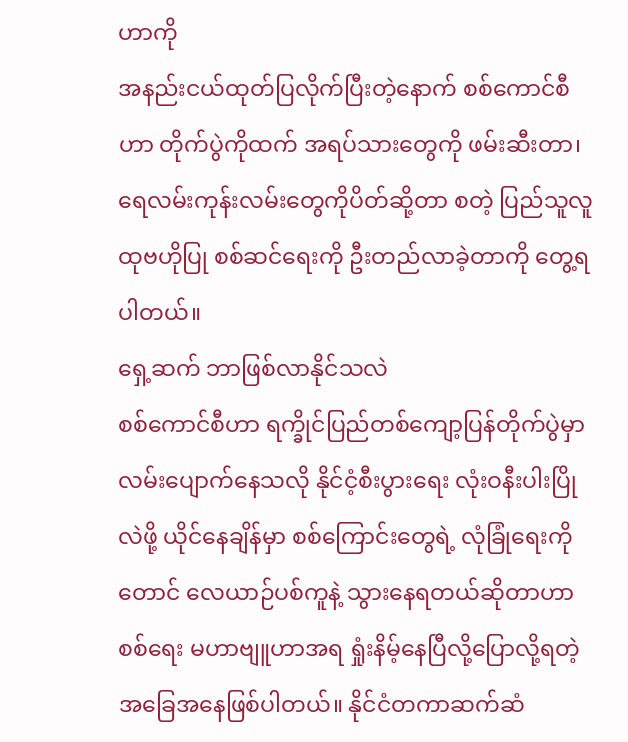ဟာကို
အနည်းငယ်ထုတ်ပြလိုက်ပြီးတဲ့နောက် စစ်ကောင်စီဟာ တိုက်ပွဲကိုထက် အရပ်သားတွေကို ဖမ်းဆီးတာ၊ ရေလမ်းကုန်းလမ်းတွေကိုပိတ်ဆို့တာ စတဲ့ ပြည်သူလူထုဗဟိုပြု စစ်ဆင်ရေးကို ဦးတည်လာခဲ့တာကို တွေ့ရပါတယ်။
ရှေ့ဆက် ဘာဖြစ်လာနိုင်သလဲ
စစ်ကောင်စီဟာ ရက္ခိုင်ပြည်တစ်ကျော့ပြန်တိုက်ပွဲမှာ လမ်းပျောက်နေသလို နိုင်ငံ့စီးပွားရေး လုံးဝနီးပါးပြိုလဲဖို့ ယိုင်နေချိန်မှာ စစ်ကြောင်းတွေရဲ့ လုံခြုံရေးကိုတောင် လေယာဉ်ပစ်ကူနဲ့ သွားနေရတယ်ဆိုတာဟာ စစ်ရေး မဟာဗျူဟာအရ ရှုံးနိမ့်နေပြီလို့ပြောလို့ရတဲ့ အခြေအနေဖြစ်ပါတယ်။ နိုင်ငံတကာဆက်ဆံ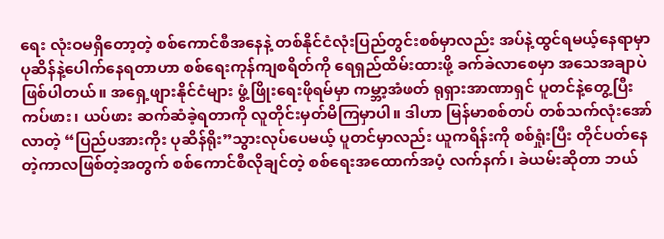ရေး လုံးဝမရှိတော့တဲ့ စစ်ကောင်စီအနေနဲ့ တစ်နိုင်ငံလုံးပြည်တွင်းစစ်မှာလည်း အပ်နဲ့ထွင်ရမယ့်နေရာမှာ ပုဆိန်နဲ့ပေါက်နေရတာဟာ စစ်ရေးကုန်ကျစရိတ်ကို ရေရှည်ထိမ်းထားဖို့ ခက်ခဲလာစေမှာ အသေအချာပဲဖြစ်ပါတယ်။ အရှေ့ဖျားနိုင်ငံများ ဖွံ့ဖြိုးရေးဖိုရမ်မှာ ကမ္ဘာ့အံဖတ် ရုရှားအာဏာရှင် ပူတင်နဲ့တွေ့ပြီး ကပ်ဖား၊ ယပ်ဖား ဆက်ဆံခဲ့ရတာကို လူတိုင်းမှတ်မိကြမှာပါ။ ဒါဟာ မြန်မာစစ်တပ် တစ်သက်လုံးအော်လာတဲ့ “ပြည်ပအားကိုး ပုဆိန်ရိုး”သွားလုပ်ပေမယ့် ပူတင်မှာလည်း ယူကရိန်းကို စစ်ရှုံးပြီး တိုင်ပတ်နေတဲ့ကာလဖြစ်တဲ့အတွက် စစ်ကောင်စီလိုချင်တဲ့ စစ်ရေးအထောက်အပံ့ လက်နက်၊ ခဲယမ်းဆိုတာ ဘယ်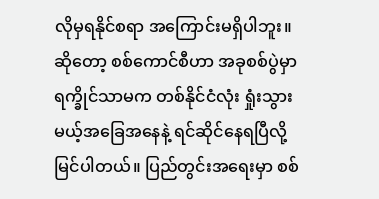လိုမှရနိုင်စရာ အကြောင်းမရှိပါဘူး။
ဆိုတော့ စစ်ကောင်စီဟာ အခုစစ်ပွဲမှာ ရက္ခိုင်သာမက တစ်နိုင်ငံလုံး ရှုံးသွားမယ့်အခြေအနေနဲ့ ရင်ဆိုင်နေရပြီလို့ မြင်ပါတယ်။ ပြည်တွင်းအရေးမှာ စစ်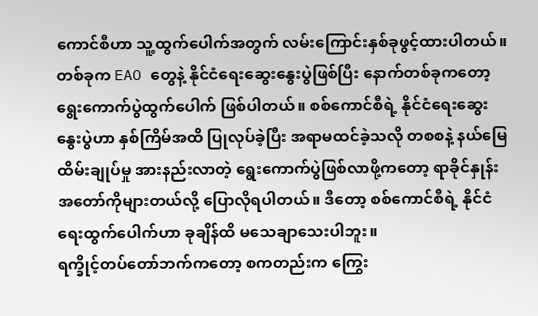ကောင်စီဟာ သူ့ထွက်ပေါက်အတွက် လမ်းကြောင်းနှစ်ခုဖွင့်ထားပါတယ်။ တစ်ခုက EAO တွေနဲ့ နိုင်ငံရေးဆွေးနွေးပွဲဖြစ်ပြီး နောက်တစ်ခုကတော့ ရွေးကောက်ပွဲထွက်ပေါက် ဖြစ်ပါတယ်။ စစ်ကောင်စီရဲ့ နိုင်ငံရေးဆွေးနွေးပွဲဟာ နှစ်ကြိမ်အထိ ပြုလုပ်ခဲ့ပြီး အရာမထင်ခဲ့သလို တစစနဲ့ နယ်မြေထိမ်းချုပ်မှု အားနည်းလာတဲ့ ရွေးကောက်ပွဲဖြစ်လာဖို့ကတော့ ရာခိုင်နှုန်းအတော်ကိုများတယ်လို့ ပြောလိုရပါတယ်။ ဒီတော့ စစ်ကောင်စီရဲ့ နိုင်ငံရေးထွက်ပေါက်ဟာ ခုချိန်ထိ မသေချာသေးပါဘူး။
ရက္ခိုင့်တပ်တော်ဘက်ကတော့ စကတည်းက ကြွေး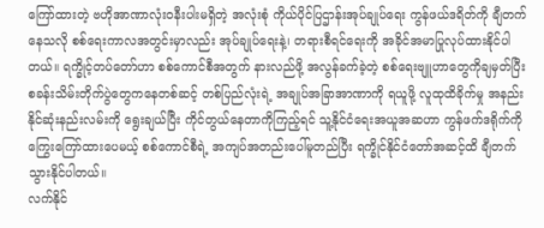ကြော်ထားတဲ့ ဗဟိုအာဏာလုံးဝနီးပါးမရှိတဲ့ အလုံးစုံ ကိုယ်ပိုင်ပြဌာန်းအုပ်ချုပ်ရေး ကွန်ဖယ်ဒရိတ်ကို ချီတက်နေသလို စစ်ရေးကာလအတွင်းမှာလည်း အုပ်ချုပ်ရေးနဲ့၊ တရားစီရင်ရေးကို အခိုင်အမာပြုလုပ်ထားနိုင်ပါတယ်။ ရက္ခိုင့်တပ်တော်ဟာ စစ်ကောင်စီအတွက် နားလည်ဖို့ အလွန်ခက်ခဲ့တဲ့ စစ်ရေးဗျူဟာတွေကိုချမှတ်ပြီး စခန်းသိမ်းတိုက်ပွဲတွေကနေတစ်ဆင့် တစ်ပြည်လုံးရဲ့ အချုပ်အခြာအာဏာကို ရယူဖို့ လူထုထိခိုက်မှု အနည်းနိုင်ဆုံးနည်းလမ်းကို ရွေးချယ်ပြီး ကိုင်တွယ်နေတာကိုကြည့်ရင် သူ့နိုင်ငံရေးအယူအဆဟာ ကွန်ဖက်ဒရိုက်ကိုကြွေးကြော်ထားပေမယ့် စစ်ကောင်စီရဲ့ အကျပ်အတည်းပေါ်မူတည်ပြီး ရက္ခိုင်နိုင်ငံတော်အဆင့်ထိ ချီတက်သွားနိုင်ပါတယ်။
လက်နိုင်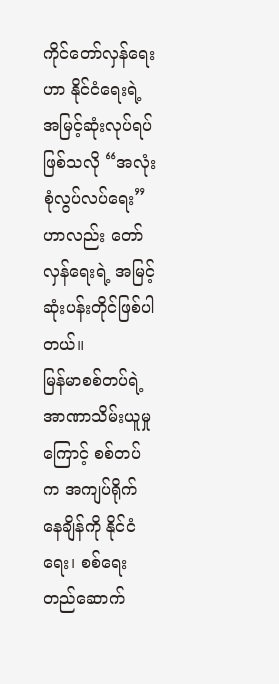ကိုင်တော်လှန်ရေးဟာ နိုင်ငံရေးရဲ့အမြင့်ဆုံးလုပ်ရပ်ဖြစ်သလို “အလုံးစုံလွပ်လပ်ရေး”ဟာလည်း တော်လှန်ရေးရဲ့ အမြင့်ဆုံးပန်းတိုင်ဖြစ်ပါတယ်။
မြန်မာစစ်တပ်ရဲ့ အာဏာသိမ်းယူမှုကြောင့် စစ်တပ်က အကျပ်ရိုက်နေချိန်ကို နိုင်ငံရေး၊ စစ်ရေး တည်ဆောက်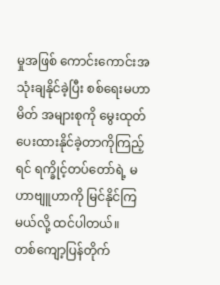မှုအဖြစ် ကောင်းကောင်းအသုံးချနိုင်ခဲ့ပြီး စစ်ရေးမဟာမိတ် အများစုကို မွေးထုတ်ပေးထားနိုင်ခဲ့တာကိုကြည့်ရင် ရက္ခိုင့်တပ်တော်ရဲ့ မဟာဗျူဟာကို မြင်နိုင်ကြမယ်လို့ ထင်ပါတယ်။
တစ်ကျော့ပြန်တိုက်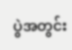ပွဲအတွင်း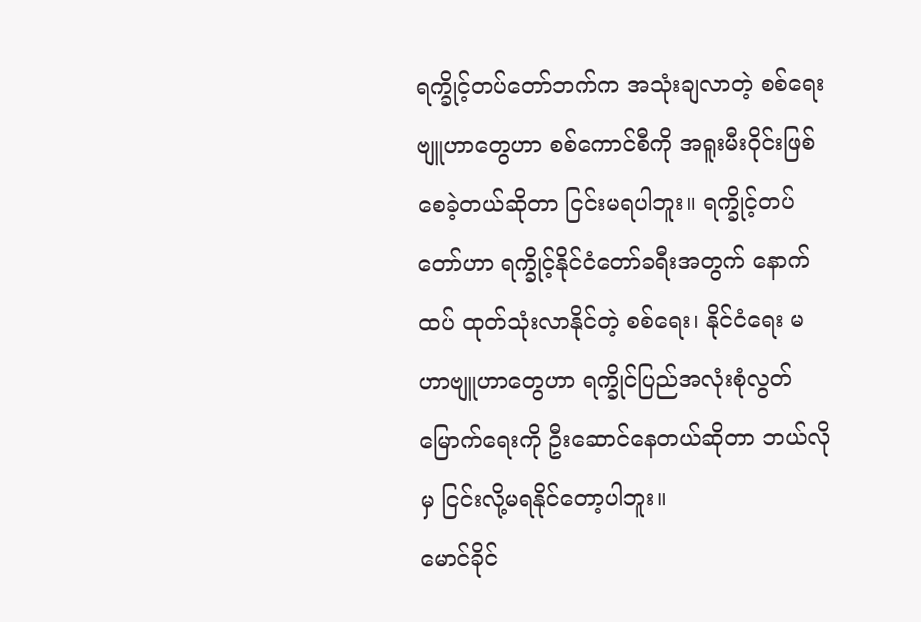ရက္ခိုင့်တပ်တော်ဘက်က အသုံးချလာတဲ့ စစ်ရေးဗျူဟာတွေဟာ စစ်ကောင်စီကို အရူးမီးဝိုင်းဖြစ်စေခဲ့တယ်ဆိုတာ ငြင်းမရပါဘူး။ ရက္ခိုင့်တပ်တော်ဟာ ရက္ခိုင့်နိုင်ငံတော်ခရီးအတွက် နောက်ထပ် ထုတ်သုံးလာနိုင်တဲ့ စစ်ရေး၊ နိုင်ငံရေး မဟာဗျူဟာတွေဟာ ရက္ခိုင်ပြည်အလုံးစုံလွတ်မြောက်ရေးကို ဦးဆောင်နေတယ်ဆိုတာ ဘယ်လိုမှ ငြင်းလို့မရနိုင်တော့ပါဘူး။
မောင်ခိုင်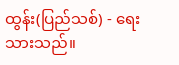ထွန်း(ပြည်သစ်) - ရေးသားသည်။